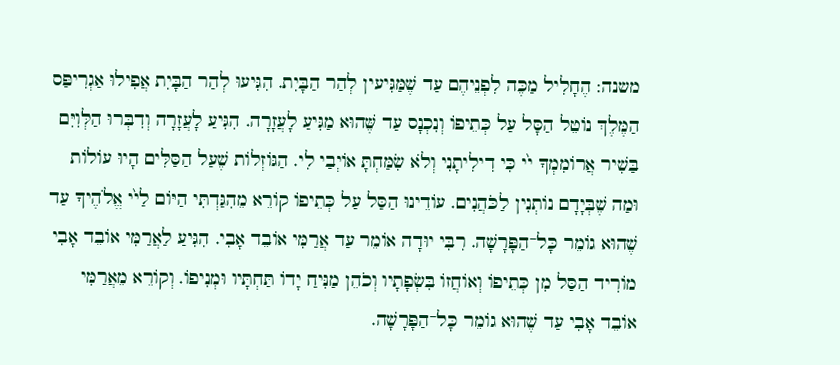משנה: הֶחָלִיל מַכֶּה לִפְנֵיהֶם עַד שֶׁמַּגִּיעין לְהַר הַבָּיִת. הִגִּיעוּ לְהַר הַבָּיִת אֲפִילוּ אַגְרִיפַּס הַמֶּלֶךְ נוֹטֵל הַסָּל עַל כְּתֵיפוֹ וְנִכְנָס עַד שֶּׁהוּא מַגִּיעַ לָעֲזָרָה. הִגִּיעַ לָעֲזָרָה וְדִבְּרוּ הַלְּוִיִּם בַּשִׁיר אֲרוֹמִמְךָ י֙י כִּי דִילִיתָנִי וְלֹא שִׂמַּחְתָּ אוֹיְבַי לִי. הַגּוֹזְלוֹת שֶׁעַל הַסַּלִּים הָיוּ עוֹלוֹת וּמַה שֶׁבְּיָדָם נוֹתְנִין לַכֹּהֲנִים. עוֹדֵינוּ הַסַּל עַל כְּתֵיפוֹ קוֹרֵא מֵהִגַּדְתִּי הַיּוֹם לַי֙י אֱלֹהֶיךָ עַד שֶׁהוּא גוֹמֵר כָּל־הַפָּרָשָׁה. רִבִּי יוּדָה אוֹמֵר עַד אֲרַמִּי אוֹבֵד אָבִי. הִגִּיעַ לַאֲרַמִּי אוֹבֵד אָבִי מוֹרִיד הַסַּל מִן כְּתֵיפוֹ וְאוֹחֲזוֹ בִּשְׂפָתָיו וְכֹהֵן מַנִּיחַ יָדוֹ תַּחְתָּיו וּמְנִיפוֹ. וְקוֹרֵא מֵאֲרַמִּי אוֹבֵד אָבִי עַד שֶׁהוּא גוֹמֵר כָּל־הַפָּרָשָׁה.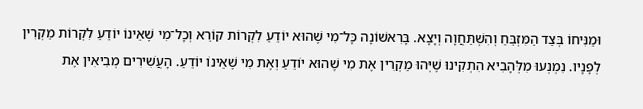וּמַנִּיחוֹ בְּצַד הַמִּזְבֵּחַ וְהִשְׁתַּחֲוָה וְיָצָא. בָּרִאשׁוֹנָה כָּל־מִי שֶׁהוּא יוֹדֵעַ לִקְרוֹת קוֹרֵא וְכָל־מִי שֶׁאֵינוֹ יוֹדֵעַ לִקְרוֹת מַקְרִין לְפָנָיו. נִמְנְעוּ מִלְּהָבִיא הִתְקִינוּ שֶׁיְּהוּ מַקְרִין אֶת מִי שֶׁהוּא יוֹדֵעַ וְאֶת מִי שֶׁאֵינוֹ יוֹדֵעַ. הָעֲשִׁירִים מְבִיאִין אֶת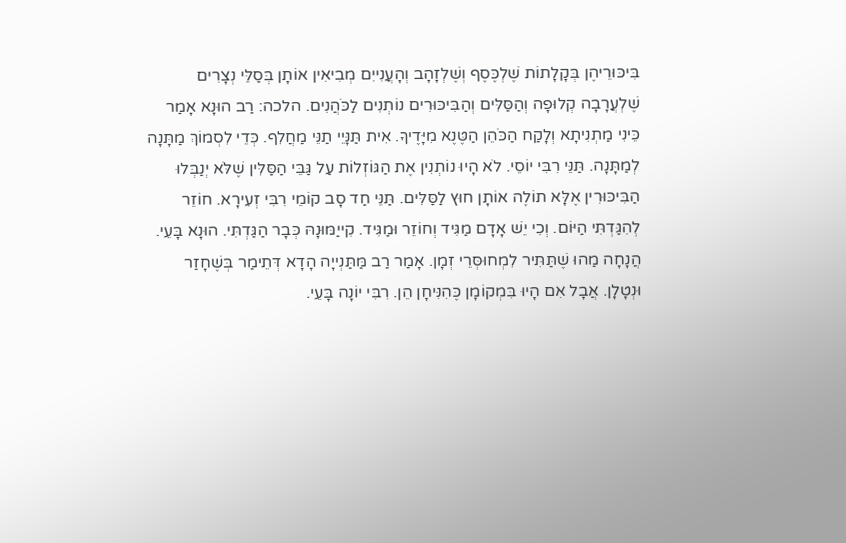בִּיכּוּרֵיהֶן בְּקָלָתוֹת שֶׁלְכֶּסֶף וְשֶׁלְזָהָב וְהָעֲנִייִם מְבִיאִין אוֹתָן בְּסַלֵּי נְצָרִים שֶׁלְעֲרָבָה קְלוּפָה וְהַסַּלִּים וְהַבִּיכּוּרִים נוֹתְנִים לַכֹּהֲנִים. הלכה: רַב הוּנָא אָמַר כֵּינִי מַתְנִיתָא וְלָקַח הַכֹּהֵן הַטֶּנֶא מִיָּדֶיךָ. אִית תַּנָּיֵי תַנֵּי מַחֲלִף. כְּדֵי לִסְמוֹךְ מַתָּנָה לְמַתָּנָה. תַּנֵּי רִבִּי יוֹסֵי. לֹא הָיוּ נוֹתְנִין אֶת הַגּוֹזְלוֹת עַל גַּבֵּי הַסַּלִּין שֶׁלֹּא יְנַבְּלוּ הַבִּיכּוּרִין אֶלָּא תוֹלֶה אוֹתָן חוּץ לַסַּלִּים. תַּנֵּי חַד סָב קוֹמֵי רִבִּי זְעִירָא. חוֹזֵר לְהִגַּדְתִּי הַיּוֹם. וְכִי יֵשׁ אָדָם מַגִּיד וְחוֹזֵר וּמַגִּיד. קִייַמּוּנָהּ כְּבָר הַגַּדְתִּי. הוּנָא בָּעֵי. הֲנָחָה מַהוּ שֶׁתַּתִּיר לִמְחוּסְּרֵי זְמָן. אָמַר רַב מַּתַּנְייָה הָדָא דְּתֵימַר בְּשֶׁחָזַר וּנְטָלָן. אֲבָל אִם הָיוּ בִּמְקוֹמָן כֶּהִנִּיחָן הֵן. רִבִּי יוֹנָה בָּעֵי.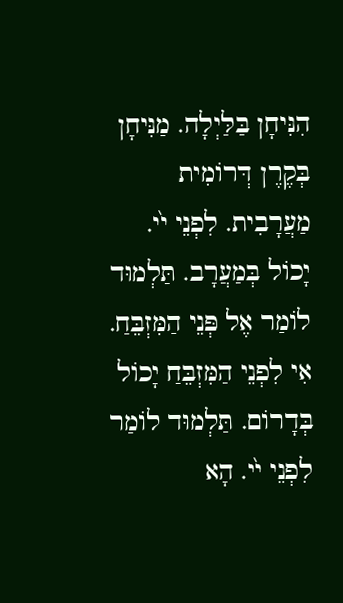הִנִּיחָן בַּלַּיְלָה. מַנִּיחָן בְּקֶרֶן דְּרוֹמִית מַעֲרָבִית. לִפְנֵי י֙י. יָכוֹל בְּמַעֲרָב. תַּלְמוּד לוֹמַר אֶל פְּנֵי הַמִּזְבֵּחַ. אִי לִפְנֵי הַמִּזְבֵּחַ יָכוֹל בְּדָרוֹם. תַּלְמוּד לוֹמַר לִפְנֵי י֙י. הָא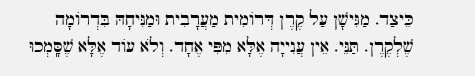כֵּיצַד. מַגִּישָׁן עַל קֶרֶן דְּרוֹמִית מַעֲרָבִית וּמַנִּיחָהּ בִּדְרוֹמָה שֶׁלְקֶרֶן. תַּנֵּי. אֵין עֲנִייָה אֶלָּא מִפִּי אֶחָד. וְלֹא עוֹד אֶלָּא שֶׁסָּֽמְכוּ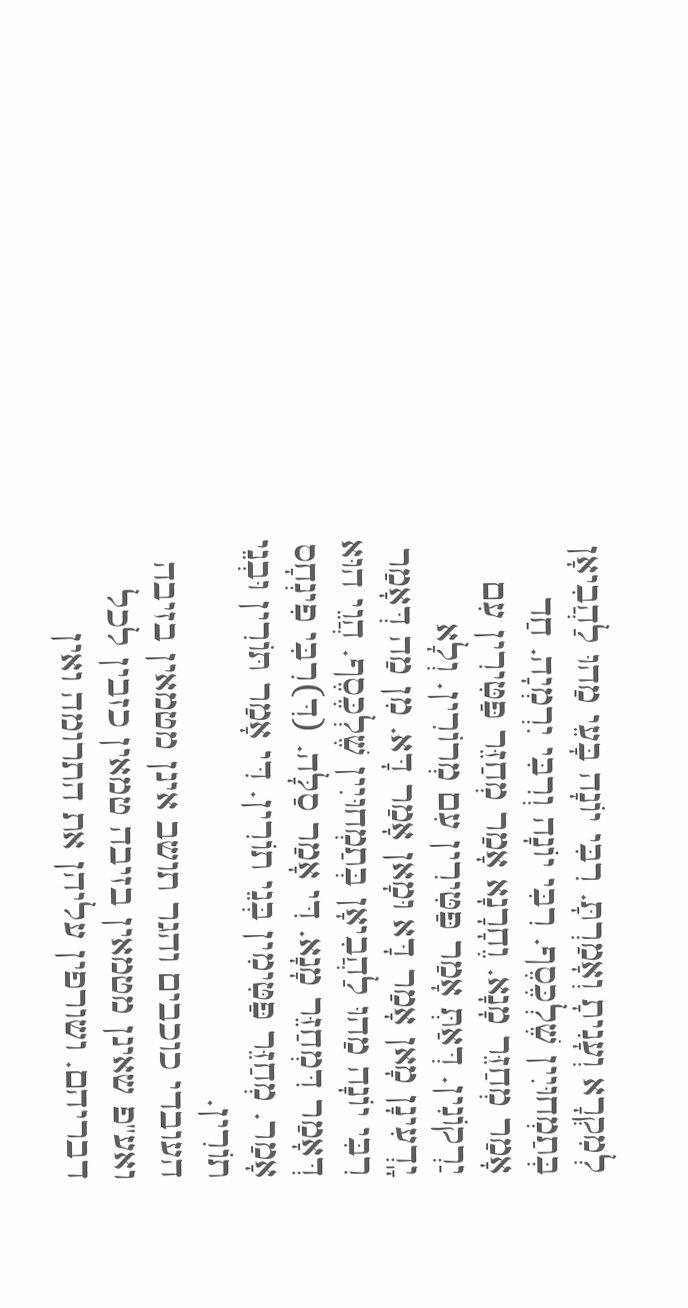לְמִקְרָא וְעָנִיתָ וְאָמַרְתָּ. רִבִּי יוֹנָה בָּעֵי מַהוּ לַהֲבִיאָן בְּתַמְחוּיִין שֶׁלְכֶּסֶף. רִבִּי יוֹנָה וְרִבִּי יִרְמְיָה. חַד אָמַר מְחַזֵּר מָנָא. וֶחָרָנָא אָמַר מְחַזֵּר פַּטִּירִין עִם יַרְקוֹנִין. דְּאַתְּ אָמַר פַּטִּירִין עִם מְרוֹרִין. וְלָא יָֽדְעִינָן מָאן אָמַר דָּא וּמָאן אָמַר דָּא. מִן מַה דְּאָמַר רִבִּי יוֹנָה מַהוּ לַהֲבִיאָן בְּתַמְחוּיִין שֶׁלְכֶּסֶף. הֲוֵי הוּא דְּאָמַר דִּמְחַזֵּר מָנָא. דִּי אָמַר סַלָּה. (דִּ)רִבִּי פִינְחָס אָמַר. מְחַזֵּר פַּטִּימִין בְּנֵי תוֹרִין. דִּי אָמַר תּוֹרִין וּבְנֵי תוֹרִין.
העובדי כוכבים והגר תושב אינן מטמאין בזיבה ואע"פ שאינן מטמאין בזיבה טמאין כזבין לכל דבריהם. ושורפין עליהן את התרומה ואין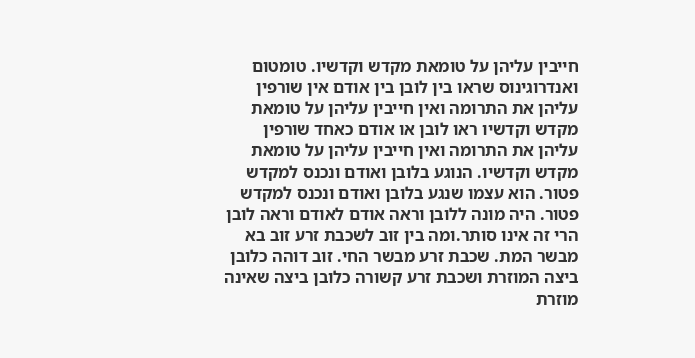חייבין עליהן על טומאת מקדש וקדשיו. טומטום ואנדרוגינוס שראו בין לובן בין אודם אין שורפין עליהן את התרומה ואין חייבין עליהן על טומאת מקדש וקדשיו ראו לובן או אודם כאחד שורפין עליהן את התרומה ואין חייבין עליהן על טומאת מקדש וקדשיו. הנוגע בלובן ואודם ונכנס למקדש פטור. הוא עצמו שנגע בלובן ואודם ונכנס למקדש פטור. היה מונה ללובן וראה אודם לאודם וראה לובן הרי זה אינו סותר.ומה בין זוב לשכבת זרע זוב בא מבשר המת. שכבת זרע מבשר החי. זוב דוהה כלובן ביצה המוזרת ושכבת זרע קשורה כלובן ביצה שאינה מוזרת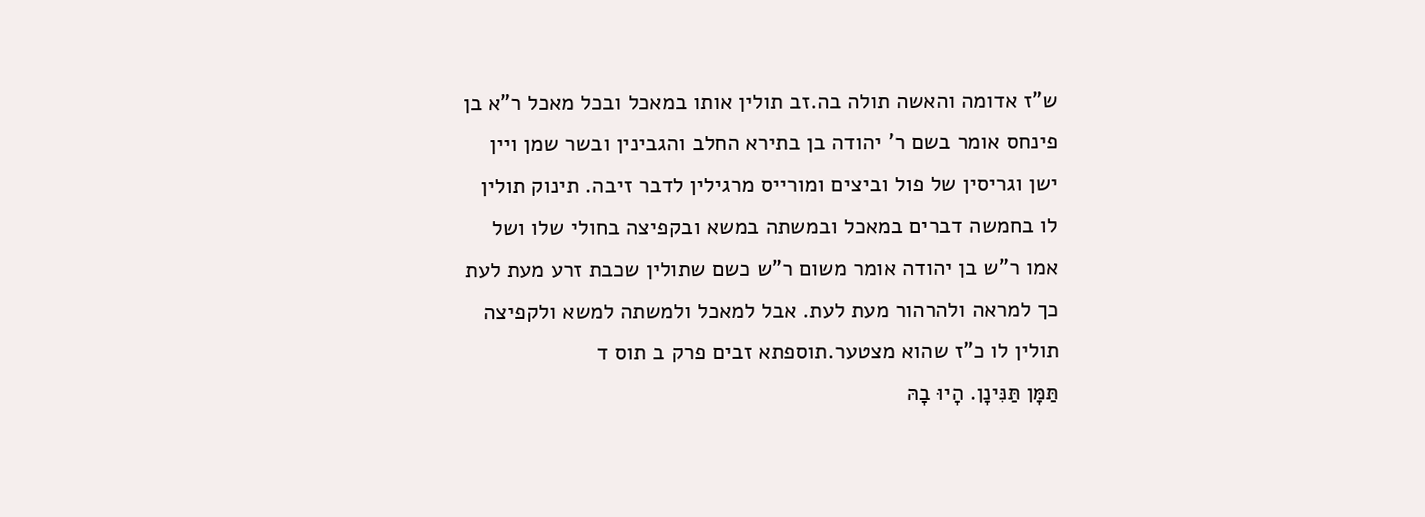ש"ז אדומה והאשה תולה בה.זב תולין אותו במאכל ובכל מאכל ר"א בן פינחס אומר בשם ר' יהודה בן בתירא החלב והגבינין ובשר שמן ויין ישן וגריסין של פול וביצים ומורייס מרגילין לדבר זיבה. תינוק תולין לו בחמשה דברים במאכל ובמשתה במשא ובקפיצה בחולי שלו ושל אמו ר"ש בן יהודה אומר משום ר"ש כשם שתולין שכבת זרע מעת לעת כך למראה ולהרהור מעת לעת. אבל למאכל ולמשתה למשא ולקפיצה תולין לו כ"ז שהוא מצטער.תוספתא זבים פרק ב תוס ד
תַּמָּן תַּנִּינָן. הָיוּ בָהּ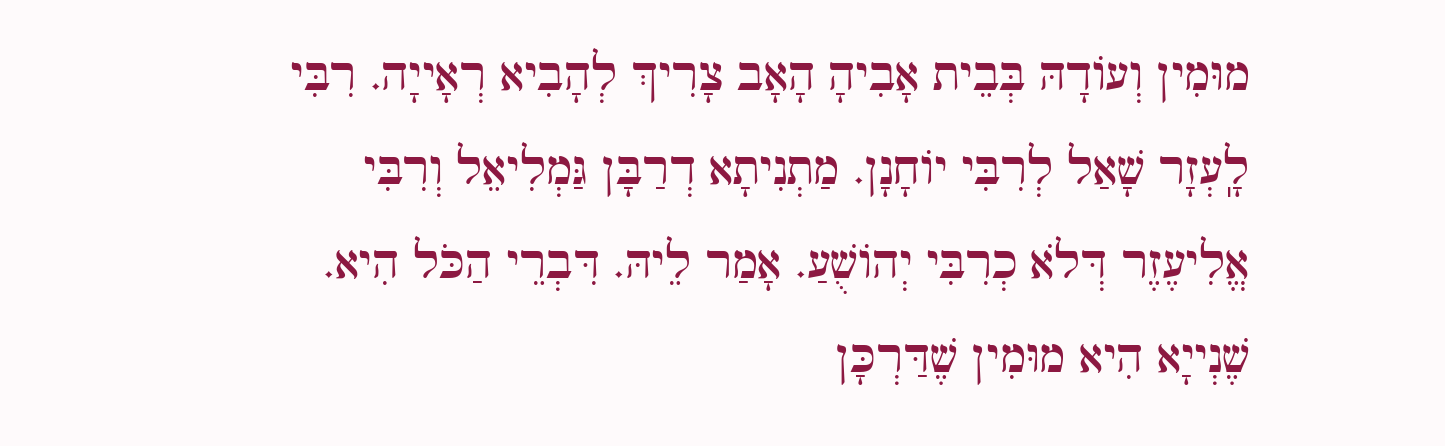מוּמִין וְעוֹדָהּ בְּבֵית אָבִיהָ הָאָב צָרִיךְ לְהָבִיא רְאָייָה. רִבִּי לָֽעְזָר שָׁאַל לְרִבִּי יוֹחָנָן. מַתְנִיתָא דְרַבָּן גַּמְלִיאֵל וְרִבִּי אֱלִיעֶזֶר דְּלֹא כְרִבִּי יְהוֹשֻׁעַ. אָמַר לֵיהּ. דִּבְרֵי הַכֹּל הִיא. שֶׁנְייָא הִיא מוּמִין שֶׁדַּרְכָּן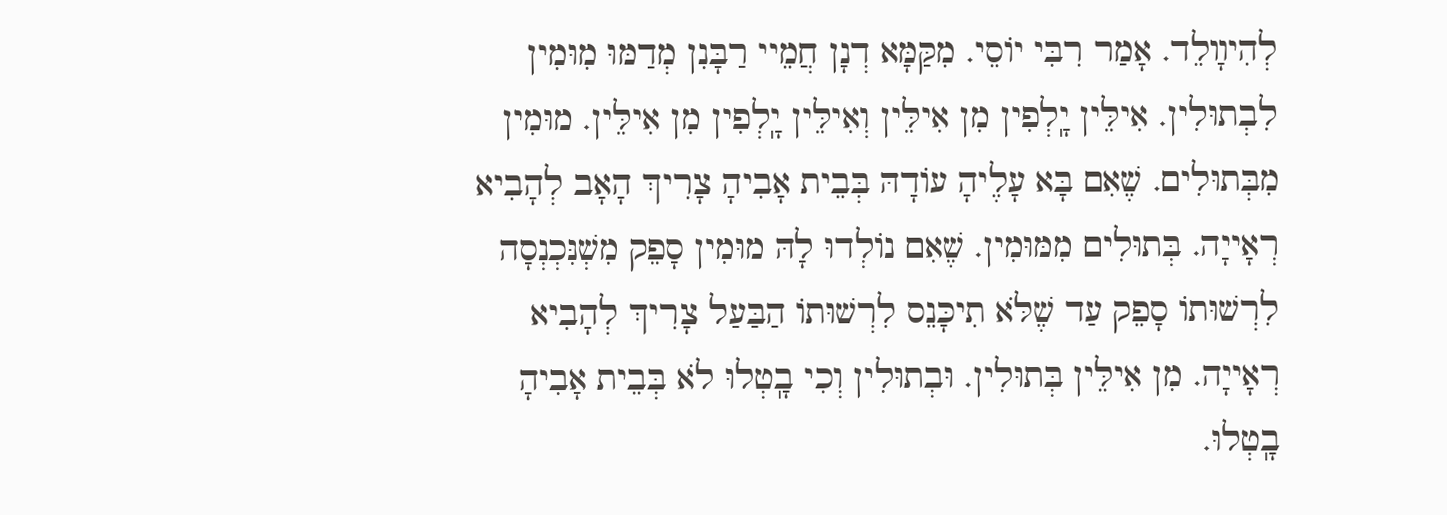לְהִיװָלֵד. אָמַר רִבִּי יוֹסֵי. מִקַּמָּא דְנָן חֲמֵיי רַבָּנִן מְדַמּוּ מִוּמִין לִבְתוּלִין. אִילֵּין יָֽלְפִין מִן אִילֵּין וְאִילֵּין יָֽלְפִין מִן אִילֵּין. מוּמִין מִבְּתוּלִים. שֶׁאִם בָּא עָלֶיהָ עוֹדָהּ בְּבֵית אָבִיהָ צָרִיךְ הָאָב לְהָבִיא רְאָייָה. בְּתוּלִים מִמּוּמִין. שֶׁאִם נוֹלְדוּ לָהּ מוּמִין סָפֵק מִשְׁנִּכְנְסָה לִרְשׁוּתוֹ סָפֵק עַד שֶׁלֹּא תִיכָּנֵס לִרְשׁוּתוֹ הַבַּעַל צָרִיךְ לְהָבִיא רְאָייָה. מִן אִילֵּין בְּתוּלִין. וּבְתוּלִין וְכִי בָֽטְלוּ לֹא בְּבֵית אָבִיהָ בָֽטְלוּ.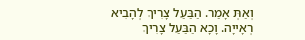וְאַתְּ אָמַר. הַבַּעַל צָרִיךְ לְהָבִיא רְאָייָה. וָכָא הַבַּעַל צָרִיךְ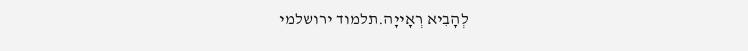לְהָבִיא רְאָייָה.תלמוד ירושלמי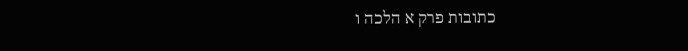כתובות פרק א הלכה ו